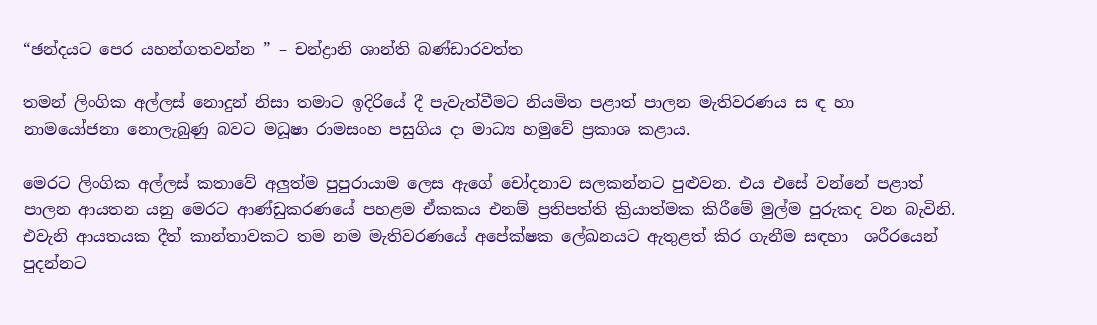“ඡන්දයට පෙර යහන්ගතවන්න ” – චන්ද්‍රානි ශාන්ති බණ්ඩාරවත්ත

තමන් ලිංගික අල්ලස් නොදුන් නිසා තමාට ඉදිරියේ දී පැවැත්වීමට නියමිත පළාත් පාලන මැතිවරණය ස ඳ හා නාමයෝජනා ‍‍නොලැබුණු බවට මධූෂා රාමසංහ පසුගිය දා මාධ්‍ය හමුවේ ප්‍රකාශ කළාය.

මෙරට ලිංගික අල්ලස් කතාවේ අලුත්ම පුපුරායාම ලෙස ඇගේ චෝදනාව සලකන්නට පුළුවන. එය එසේ වන්නේ පළාත් පාලන ආයතන යනු මෙරට ආණ්ඩුකරණයේ පහළම ඒකකය එනම් ප්‍රතිපත්ති ක්‍රියාත්මක කිරීමේ මුල්ම පුරුකද වන බැවිනි. එවැනි ආයතයක දීත් කාන්තාවකට තම නම මැතිවරණයේ අපේක්ෂක ලේඛනයට ඇතුළත් කිර ගැනීම සඳහා  ශරීරයෙන් පුදන්නට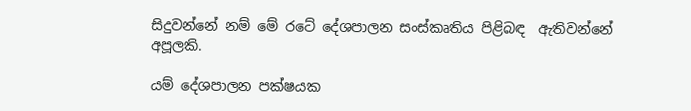සිදුවන්නේ නම් මේ රටේ දේශපාලන සංස්කෘතිය පිළිබඳ  ඇතිවන්නේ අපූලකි.

යම් ‍දේශපාලන පක්ෂයක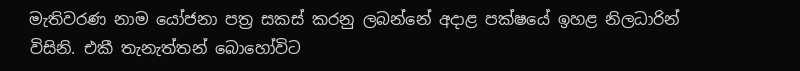මැතිවරණ නාම යෝජනා පත්‍ර සකස් කරනු ලබන්නේ අදාළ පක්ෂයේ ඉහළ නිලධාරින් විසිනි. එකී තැනැත්තන් බොහෝවිට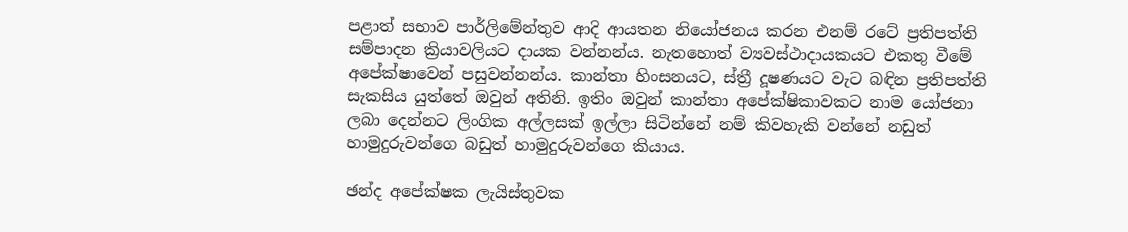පළාත් සභාව පාර්ලිමේන්තුව ආදි ආයතන නියෝජනය කරන එනම් රටේ ප්‍රතිපත්ති සම්පාදන ක්‍රියාවලියට දායක වන්නන්ය. නැතහොත් ව්‍යවස්ථාදායකයට එකතු වීමේ අපේක්ෂාවෙන් පසුවන්නන්ය. කාන්තා හිංසනයට, ස්ත්‍රී දූෂණයට වැට බඳින ප්‍රතිපත්ති සැකසිය යුත්තේ ඔවුන් අතිනි. ඉතිං ඔවුන් කාන්තා අ‍පේක්ෂිකාවකට නාම යෝජනා ලබා දෙන්නට ලිංගික අල්ලසක් ඉල්ලා සිටින්නේ නම් කිවහැකි වන්නේ නඩුත් හාමුදුරුවන්ගෙ බඩුත් හාමුදුරුවන්ගෙ කියාය.

ඡන්ද අපේක්ෂක ලැයිස්තුවක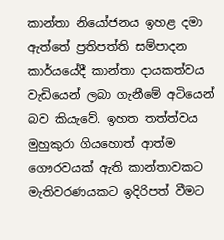කාන්තා නියෝජනය ඉහළ දමා ඇත්තේ ප්‍රතිපත්ති සම්පාදන කාර්යයේදී කාන්තා දායකත්වය වැඩියෙන් ලබා ගැනීමේ අටියෙන් බව කියැවේ. ඉහත තත්ත්වය මුහුකුරා ගියහොත් ආත්ම ගෞරවයක් ඇති කාන්තාවකට මැතිවරණයකට ඉදිරිපත් වීමට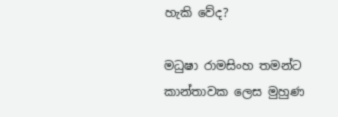හැකි වේද?

මධුෂා රාමසිංහ තමන්ට කාන්තාවක ලෙස මුහුණ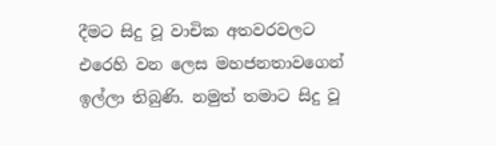දීමට සිදු වූ වාචික අතවරවලට එරෙහි වන ලෙස මහජනතාවගෙන් ඉල්ලා තිබුණි. නමුත් තමාට සිදු වූ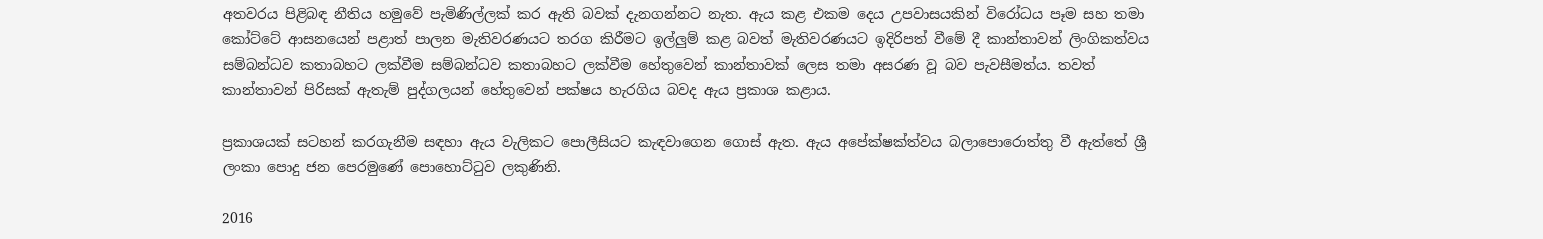අතවරය පිළිබඳ නීතිය හමුවේ පැමිණිල්ලක් කර ඇති බවක් දැනගන්නට නැත. ඇය කළ එකම දෙය උපවාසයකින් විරෝධය පෑම සහ තමා කෝට්ටේ ආසනයෙන් පළාත් පාලන මැතිවරණයට තරග කිරීමට ඉල්ලුම් කළ බවත් මැතිවරණයට ඉදිරිපත් වීමේ දී කාන්තාවන් ලිංගිකත්වය සම්බන්ධව කතාබහට ලක්වීම සම්බන්ධව කතාබහට ලක්වීම හේතුවෙන් කාන්තාවක් ලෙස තමා අසරණ වූ බව පැවසීමත්ය. තවත් කාන්තාවන් පිරිසක් ඇතැම් පුද්ගලයන් හේතුවෙන් පක්ෂය හැරගිය බවද ඇය ප්‍රකාශ කළාය.

ප්‍රකාශයක් සටහන් කරගැනීම සඳහා ඇය වැලිකට පොලීසියට කැඳවාගෙන ගොස් ඇත. ඇය අපේක්ෂක්ත්වය බලාපොරොත්තු වී ඇත්තේ ශ්‍රී ලංකා පොදු ජන පෙරමුණේ පොහොට්ටුව ලකුණිනි.

2016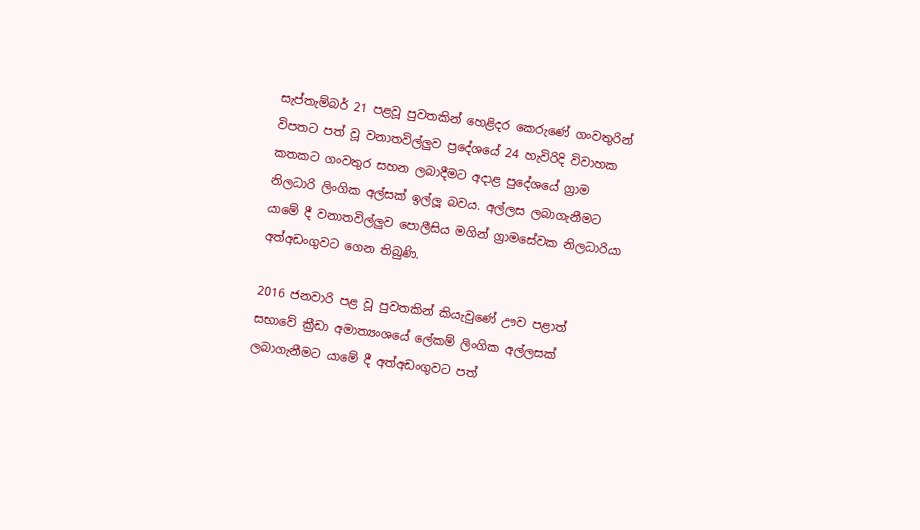සැප්තැම්බර් 21 පළවූ පුවතකින් හෙළිදර කෙරුණේ ගංවතුරින් විපතට පත් වූ වනාතවිල්ලුව ප්‍රදේශයේ 24 හැවිරිදි විවාහක කතකට ගංවතුර සහන ලබාදීමට අදාළ පුදේශයේ ග්‍රාම නිලධාරි ලිංගික අල්සක් ඉල්ලූ බවය. අල්ලස ලබාගැනීමට යාමේ දී වනාතවිල්ලුව පොලීසිය මගින් ග්‍රාමසේවක නිලධාරියා අත්අඩංගුවට ගෙන තිබුණි.

2016 ජනවාරි පළ වූ පුවතකින් කියැවුණේ ඌව පළාත් සභාවේ ක්‍රීඩා අමාත්‍යංශයේ ලේකම් ලිංගික අල්ලසක් ලබාගැනීමට යාමේ‍ දී අත්අඩංගුවට පත්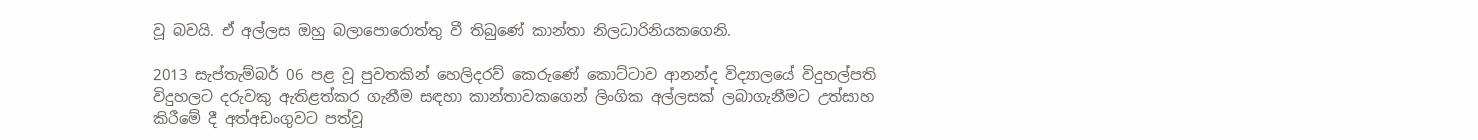වූ බවයි. ඒ අල්ලස ඔහු බලාපොරොත්තු වී තිබුණේ කාන්තා නිලධාරිනියකගෙනි.

2013 සැප්තැම්බර් 06 පළ වූ පුවතකින් හෙලිදරව් කෙරුණේ කොට්ටාව ආනන්ද විද්‍යාලයේ විදුහල්පති විදුහලට දරුවකු ඇතිළත්කර ගැනීම සඳහා කාන්තාවකගෙන් ලිංගික අල්ලසක් ලබාගැනීමට උත්සාහ කිරීමේ දී අත්අඩංගුවට පත්වූ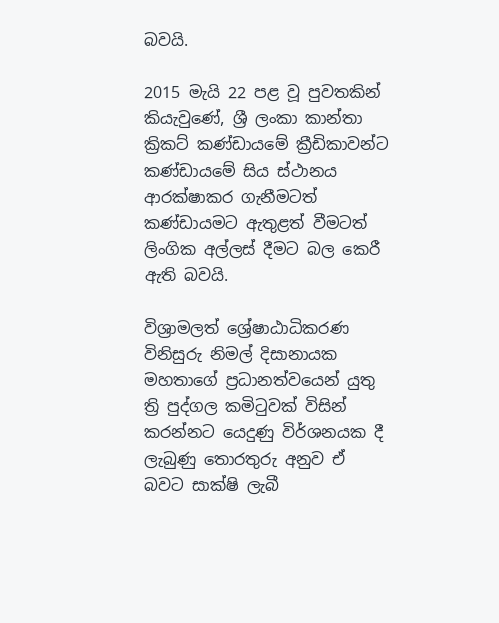බවයි.

2015 මැයි 22 පළ වූ පුවතකින් කියැවුණේ, ශ්‍රී ලංකා කාන්තා ක්‍රිකට් කණ්ඩායමේ ක්‍රීඩිකාවන්ට කණ්ඩායමේ සිය ස්ථානය ආරක්ෂාකර ගැනීමටත් කණ්ඩායමට ඇතුළත් වීමටත් ලිංගික අල්ලස් දීමට බල කෙරී ඇති බවයි.

විශ්‍රාමලත් ශ්‍රේෂාඨාධිකරණ විනිසුරු නිමල් දිසානායක මහතාගේ ප්‍රධානත්වයෙන් යුතු ත්‍රි පුද්ගල කමිටුවක් විසින් කරන්නට යෙදුණු විර්ශනයක දී ලැබුණු තොරතුරු අනුව ඒ බවට සාක්ෂි ලැබී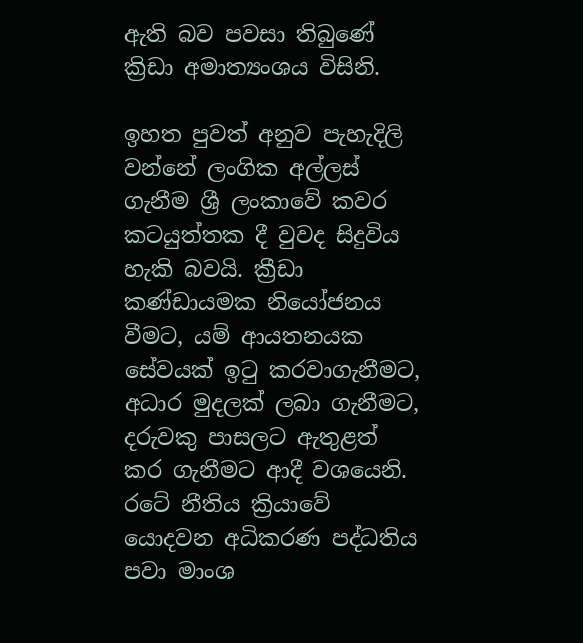ඇති බව පවසා තිබුණේ ක්‍රිඩා අමාත්‍යංශය විසිනි.

ඉහත පුවත් අනුව පැහැදිලි වන්නේ ලංගික අල්ලස් ගැනීම ශ්‍රී ලංකාවේ කවර කටයුත්තක දී වුවද සිදුවිය හැකි බවයි. ක්‍රීඩා කණ්ඩායමක නියෝජනය වීමට, යම් ආයතනයක සේවයක් ඉටු කරවාගැනීමට, අධාර මුදලක් ලබා ගැනීමට, දරුවකු පාසලට ඇතුළත් කර ගැනීමට ආදී වශයෙනි. රටේ නීතිය ක්‍රියාවේ යොදවන අධිකරණ පද්ධතිය පවා මාංශ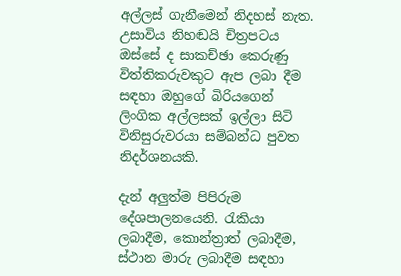අල්ලස් ගැනීමෙන් නිදහස් නැත. උසාවිය නිහඬයි චිත්‍රපටය ඔස්සේ ද සාකච්ඡා කෙරුණු විත්තිකරුවකුට ඇප ලබා දීම සඳහා ඔහුගේ බිරියගෙන් ලිංගික අල්ලසක් ඉල්ලා සිටි විනිසුරුවරයා සම්බන්ධ පුවත නිදර්ශනයකි.

දැන් අලුත්ම පිපිරුම දේශපාලනයෙනි. රැකියා ලබාදීම, කොන්ත්‍රාත් ලබාදීම, ස්ථාන මාරු ලබාදීම සඳහා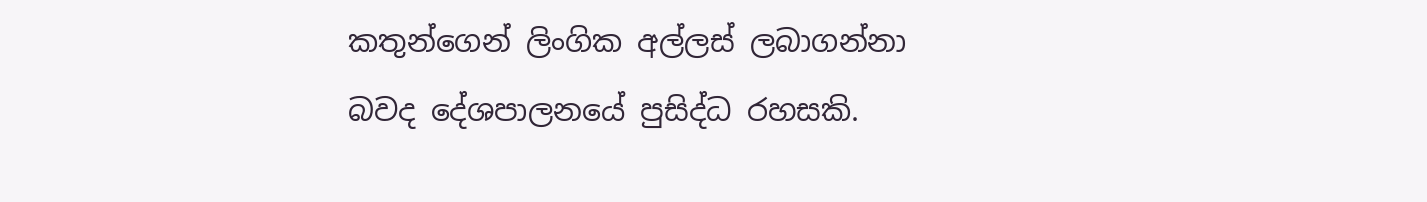කතුන්ගෙන් ලිංගික අල්ලස් ලබාගන්නා බවද දේශපාල‍නයේ පුසිද්ධ රහසකි.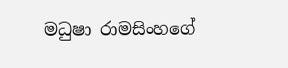මධුෂා රාමසිංහ‍ගේ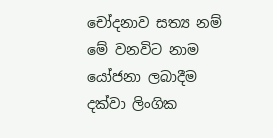චෝදනාව සත්‍ය නම් මේ වනවිට නාම යෝජනා ලබාදීම දක්වා ලිංගික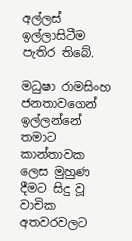අල්ලස් ඉල්ලාසිටීම පැතිර තිබේ.

මධුෂා රාමසිංහ ජනතාවගෙන් ඉල්ලන්නේ තමාට කාන්තාවක ලෙස මුහුණ දීමට සිදු වූ වාචික අතවරවලට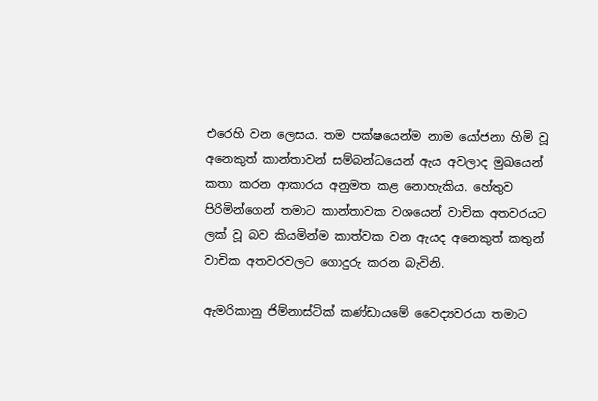එරෙහි වන ලෙසය. තම පක්ෂයෙන්ම නාම යෝජනා හිමි වූ අනෙකුත් කාන්තාවන් සම්බන්ධයෙන් ඇය අවලාද මුඛයෙන් කතා කරන ආකාරය අනුමත කළ නොහැකිය. හේතුව පිරිමින්ගෙන් තමාට කාන්තාවක වශයෙන් වාචික අතවරයට ලක් වූ බව කියමින්ම කාත්වක වන ඇයද අනෙකුත් කතුන් වාචික අතවරවලට ගොදුරු කරන බැවිනි.

ඇමරිකානු ජිම්නාස්ටික් කණ්ඩායමේ වෛද්‍යවරයා තමාට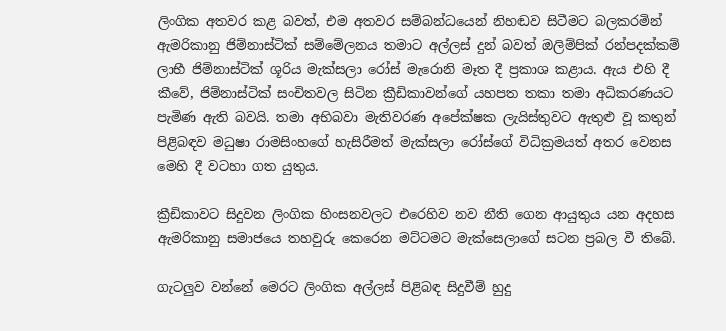ලිංගික අතවර කළ බවත්, එම අතවර සම්බන්ධයෙන් නිහඬව සිටීමට බලකරමින් ඇමරිකානු ජිම්නාස්ටික් සම්මේලනය තමාට අල්ලස් දුන් බවත් ඔලිම්පික් රන්පදක්කම් ලාභී ජිම්නාස්ටික් ශූරිය මැක්සලා රෝස් මැරොනි මෑත දී ප්‍රකාශ කළාය. ඇය එහි දී කීවේ, ජිම්නාස්ටික් සංචිතවල සිටින ක්‍රීඩිකාවන්ගේ යහපත තකා තමා අධිකරණයට පැමිණ ඇති බවයි. තමා අභිබවා මැතිවරණ අපේක්ෂක ලැයිස්තුවට ඇතුළු වූ කතුන් පිළිබඳව මධුෂා රාමසිංහගේ හැසිරීමත් මැක්සලා රෝස්ගේ විධික්‍රමයත් අතර වෙනස මෙහි දී වටහා ගත යුතුය.

ක්‍රීඩිකාවට සිදුවන ලිංගික හිංසනවලට එරෙහිව නව නීති ගෙන ආයුතුය යන අදහස ඇමරිකානු සමාජයෙ තහවුරු කෙරෙන මට්ටමට මැක්සෙලාගේ සටන ප්‍රබල වී තිබේ.

ගැටලුව වන්නේ මෙරට ලිංගික අල්ලස් පිළිබඳ සිදුවීම් හුදු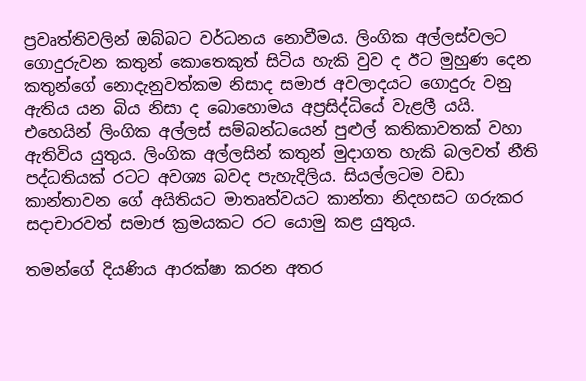ප්‍රවෘත්තිවලින් ඔබ්බට වර්ධනය නොවීමය. ලිංගික අල්ලස්වලට ගොදුරුවන කතුන් කොතෙකුත් සිටිය හැකි වුව ද ඊට මුහුණ දෙන කතුන්ගේ නොදැනුවත්කම නිසාද සමාජ අවලාදයට ගොදුරු වනු ඇතිය යන බිය නිසා ද බොහොමය අප්‍රසිද්ධියේ වැළලී යයි. එහෙයින් ලිංගික අල්ලස් සම්බන්ධයෙන් පුළුල් කතිකාවතක් වහා ඇතිවිය යුතුය. ලිංගික අල්ලසින් කතුන් මුදාගත හැකි බලවත් නීති පද්ධතියක් රටට අවශ්‍ය බවද පැහැදිලිය. සියල්ලටම වඩා කාන්තාවන ගේ අයිතියට මාතෘත්වයට කාන්තා නිදහසට ගරුකර සදාචාරවත් සමාජ ක්‍රමයකට රට යොමු කළ යුතුය.

තමන්ගේ දියණිය ආරක්ෂා කරන අතර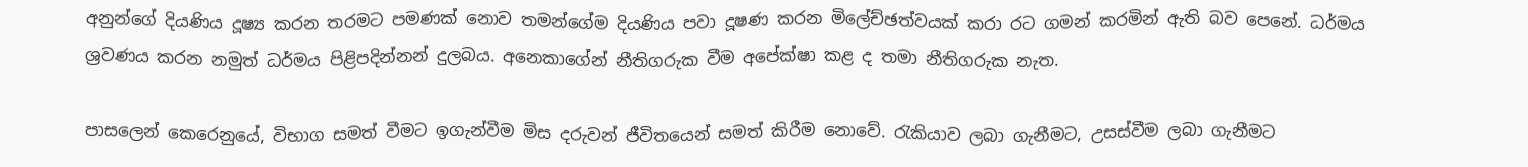අනුන්ගේ දියණිය දූෂ්‍ය කරන තරමට පමණක් නොව තමන්‍ගේම දියණිය පවා දූෂණ කරන මිලේච්ඡත්වයක් කරා රට ගමන් කරමින් ඇති බව පෙනේ. ධර්මය ශ්‍රවණය කරන නමුත් ධර්මය පිළිපදින්නන් දුලබය. අනෙකාගේන් නීතිගරුක වීම අපේක්ෂා කළ ද තමා නීතිගරුක නැත.

පාසලෙන් කෙරෙනුයේ, විභාග සමත් වීමට ඉගැන්වීම මිස දරුවන් ජීවිතයෙන් සමත් කිරීම නොවේ. රැකියාව ලබා ගැනීමට, උසස්වීම ලබා ගැනීමට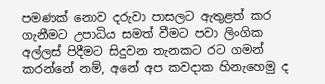පමණක් නොව දරුවා පාසලට ඇතුළත් කර ගැනීමට උපාධිය සමත් වීමට පවා ලිංගික අල්ලස් පිදීමට සිදුවන තැනකට රට ගමන් කරන්නේ නම්, අනේ අප කවදාක හිනැහෙමු ද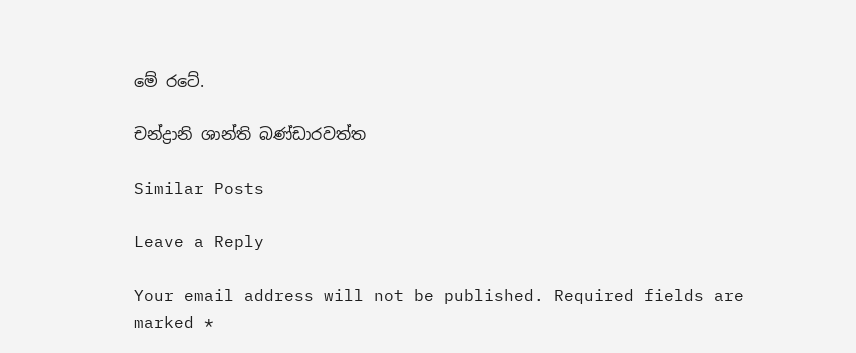මේ රටේ.

චන්ද්‍රානි ශාන්ති බණ්ඩාරවත්ත

Similar Posts

Leave a Reply

Your email address will not be published. Required fields are marked *